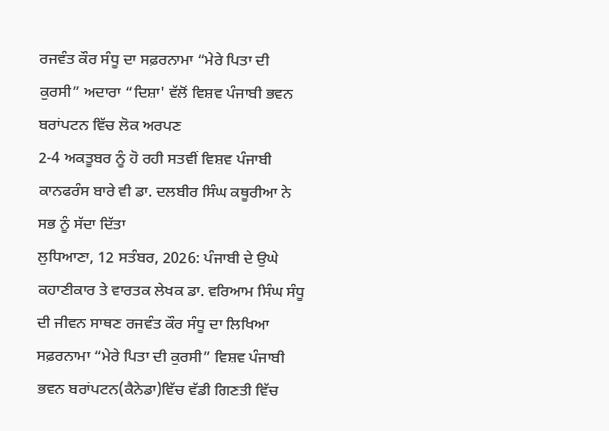ਰਜਵੰਤ ਕੌਰ ਸੰਧੂ ਦਾ ਸਫ਼ਰਨਾਮਾ “ਮੇਰੇ ਪਿਤਾ ਦੀ ਕੁਰਸੀ” ਅਦਾਰਾ “ਦਿਸ਼ਾ' ਵੱਲੋਂ ਵਿਸ਼ਵ ਪੰਜਾਬੀ ਭਵਨ ਬਰਾਂਪਟਨ ਵਿੱਚ ਲੋਕ ਅਰਪਣ
2-4 ਅਕਤੂਬਰ ਨੂੰ ਹੋ ਰਹੀ ਸਤਵੀਂ ਵਿਸ਼ਵ ਪੰਜਾਬੀ ਕਾਨਫਰੰਸ ਬਾਰੇ ਵੀ ਡਾ. ਦਲਬੀਰ ਸਿੰਘ ਕਥੂਰੀਆ ਨੇ ਸਭ ਨੂੰ ਸੱਦਾ ਦਿੱਤਾ
ਲੁਧਿਆਣਾ, 12 ਸਤੰਬਰ, 2026: ਪੰਜਾਬੀ ਦੇ ਉਘੇ ਕਹਾਣੀਕਾਰ ਤੇ ਵਾਰਤਕ ਲੇਖਕ ਡਾ. ਵਰਿਆਮ ਸਿੰਘ ਸੰਧੂ ਦੀ ਜੀਵਨ ਸਾਥਣ ਰਜਵੰਤ ਕੌਰ ਸੰਧੂ ਦਾ ਲਿਖਿਆ ਸਫ਼ਰਨਾਮਾ “ਮੇਰੇ ਪਿਤਾ ਦੀ ਕੁਰਸੀ” ਵਿਸ਼ਵ ਪੰਜਾਬੀ ਭਵਨ ਬਰਾਂਪਟਨ(ਕੈਨੇਡਾ)ਵਿੱਚ ਵੱਡੀ ਗਿਣਤੀ ਵਿੱਚ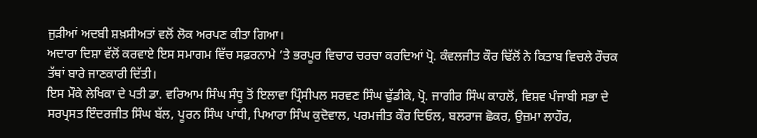ਜੁੜੀਆਂ ਅਦਬੀ ਸ਼ਖ਼ਸੀਅਤਾਂ ਵਲੋਂ ਲੋਕ ਅਰਪਣ ਕੀਤਾ ਗਿਆ।
ਅਦਾਰਾ ਦਿਸ਼ਾ ਵੱਲੋਂ ਕਰਵਾਏ ਇਸ ਸਮਾਗਮ ਵਿੱਚ ਸਫ਼ਰਨਾਮੇ ’ਤੇ ਭਰਪੂਰ ਵਿਚਾਰ ਚਰਚਾ ਕਰਦਿਆਂ ਪ੍ਰੋ. ਕੰਵਲਜੀਤ ਕੌਰ ਢਿੱਲੋਂ ਨੇ ਕਿਤਾਬ ਵਿਚਲੇ ਰੌਚਕ ਤੱਥਾਂ ਬਾਰੇ ਜਾਣਕਾਰੀ ਦਿੱਤੀ।
ਇਸ ਮੌਕੇ ਲੇਖਿਕਾ ਦੇ ਪਤੀ ਡਾ. ਵਰਿਆਮ ਸਿੰਘ ਸੰਧੂ ਤੋਂ ਇਲਾਵਾ ਪ੍ਰਿੰਸੀਪਲ ਸਰਵਣ ਸਿੰਘ ਢੁੱਡੀਕੇ, ਪ੍ਰੋ. ਜਾਗੀਰ ਸਿੰਘ ਕਾਹਲੋਂ, ਵਿਸ਼ਵ ਪੰਜਾਬੀ ਸਭਾ ਦੇ ਸਰਪ੍ਰਸਤ ਇੰਦਰਜੀਤ ਸਿੰਘ ਬੱਲ, ਪੂਰਨ ਸਿੰਘ ਪਾਂਧੀ, ਪਿਆਰਾ ਸਿੰਘ ਕੁਦੋਵਾਲ, ਪਰਮਜੀਤ ਕੌਰ ਦਿਓਲ, ਬਲਰਾਜ ਛੋਕਰ, ਉਜ਼ਮਾ ਲਾਹੌਰ,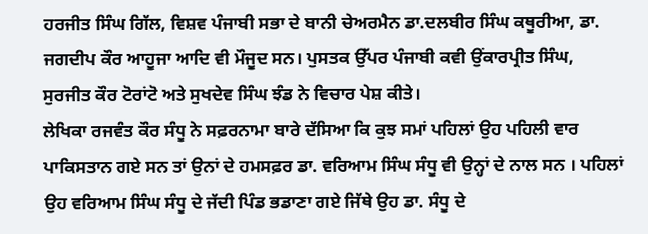ਹਰਜੀਤ ਸਿੰਘ ਗਿੱਲ, ਵਿਸ਼ਵ ਪੰਜਾਬੀ ਸਭਾ ਦੇ ਬਾਨੀ ਚੇਅਰਮੈਨ ਡਾ.ਦਲਬੀਰ ਸਿੰਘ ਕਥੂਰੀਆ, ਡਾ. ਜਗਦੀਪ ਕੌਰ ਆਹੂਜਾ ਆਦਿ ਵੀ ਮੌਜੂਦ ਸਨ। ਪੁਸਤਕ ਉੱਪਰ ਪੰਜਾਬੀ ਕਵੀ ਉਂਕਾਰਪ੍ਰੀਤ ਸਿੰਘ, ਸੁਰਜੀਤ ਕੌਰ ਟੋਰਾਂਟੋ ਅਤੇ ਸੁਖਦੇਵ ਸਿੰਘ ਝੰਡ ਨੇ ਵਿਚਾਰ ਪੇਸ਼ ਕੀਤੇ।
ਲੇਖਿਕਾ ਰਜਵੰਤ ਕੌਰ ਸੰਧੂ ਨੇ ਸਫ਼ਰਨਾਮਾ ਬਾਰੇ ਦੱਸਿਆ ਕਿ ਕੁਝ ਸਮਾਂ ਪਹਿਲਾਂ ਉਹ ਪਹਿਲੀ ਵਾਰ ਪਾਕਿਸਤਾਨ ਗਏ ਸਨ ਤਾਂ ਉਨਾਂ ਦੇ ਹਮਸਫ਼ਰ ਡਾ. ਵਰਿਆਮ ਸਿੰਘ ਸੰਧੂ ਵੀ ਉਨ੍ਹਾਂ ਦੇ ਨਾਲ ਸਨ । ਪਹਿਲਾਂ ਉਹ ਵਰਿਆਮ ਸਿੰਘ ਸੰਧੂ ਦੇ ਜੱਦੀ ਪਿੰਡ ਭਡਾਣਾ ਗਏ ਜਿੱਥੇ ਉਹ ਡਾ. ਸੰਧੂ ਦੇ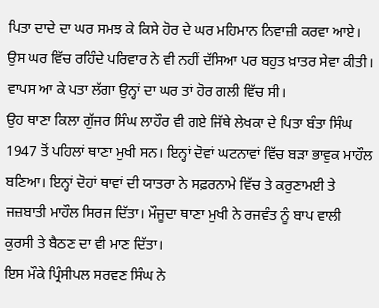ਪਿਤਾ ਦਾਦੇ ਦਾ ਘਰ ਸਮਝ ਕੇ ਕਿਸੇ ਹੋਰ ਦੇ ਘਰ ਮਹਿਮਾਨ ਨਿਵਾਜ਼ੀ ਕਰਵਾ ਆਏ। ਉਸ ਘਰ ਵਿੱਚ ਰਹਿੰਦੇ ਪਰਿਵਾਰ ਨੇ ਵੀ ਨਹੀਂ ਦੱਸਿਆ ਪਰ ਬਹੁਤ ਖ਼ਾਤਰ ਸੇਵਾ ਕੀਤੀ। ਵਾਪਸ ਆ ਕੇ ਪਤਾ ਲੱਗਾ ਉਨ੍ਹਾਂ ਦਾ ਘਰ ਤਾਂ ਹੋਰ ਗਲੀ ਵਿੱਚ ਸੀ।
ਉਹ ਥਾਣਾ ਕਿਲਾ ਗੁੱਜਰ ਸਿੰਘ ਲਾਹੌਰ ਵੀ ਗਏ ਜਿੱਥੇ ਲੇਖਕਾ ਦੇ ਪਿਤਾ ਬੰਤਾ ਸਿੰਘ 1947 ਤੋਂ ਪਹਿਲਾਂ ਥਾਣਾ ਮੁਖੀ ਸਨ। ਇਨ੍ਹਾਂ ਦੋਵਾਂ ਘਟਨਾਵਾਂ ਵਿੱਚ ਬੜਾ ਭਾਵੁਕ ਮਾਹੌਲ ਬਣਿਆ। ਇਨ੍ਹਾਂ ਦੋਹਾਂ ਥਾਵਾਂ ਦੀ ਯਾਤਰਾ ਨੇ ਸਫ਼ਰਨਾਮੇ ਵਿੱਚ ਤੇ ਕਰੁਣਾਮਈ ਤੇ ਜਜ਼ਬਾਤੀ ਮਾਹੌਲ ਸਿਰਜ ਦਿੱਤਾ। ਮੌਜੂਦਾ ਥਾਣਾ ਮੁਖੀ ਨੇ ਰਜਵੰਤ ਨੂੰ ਬਾਪ ਵਾਲੀ ਕੁਰਸੀ ਤੇ ਬੈਠਣ ਦਾ ਵੀ ਮਾਣ ਦਿੱਤਾ।
ਇਸ ਮੌਕੇ ਪ੍ਰਿੰਸੀਪਲ ਸਰਵਣ ਸਿੰਘ ਨੇ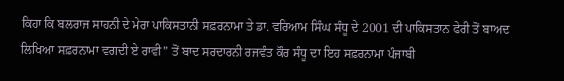ਕਿਹਾ ਕਿ ਬਲਰਾਜ ਸਾਹਨੀ ਦੇ ਮੇਰਾ ਪਾਕਿਸਤਾਨੀ ਸਫ਼ਰਨਾਮਾ ਤੇ ਡਾ. ਵਰਿਆਮ ਸਿੰਘ ਸੰਧੂ ਦੇ 2001 ਦੀ ਪਾਕਿਸਤਾਨ ਫੇਰੀ ਤੋਂ ਬਾਅਦ ਲਿਖਿਆ ਸਫ਼ਰਨਾਮਾ ਵਗਦੀ ਏ ਰਾਵੀ” ਤੋਂ ਬਾਦ ਸਰਦਾਰਨੀ ਰਜਵੰਤ ਕੌਰ ਸੰਧੂ ਦਾ ਇਹ ਸਫ਼ਰਨਾਮਾ ਪੰਜਾਬੀ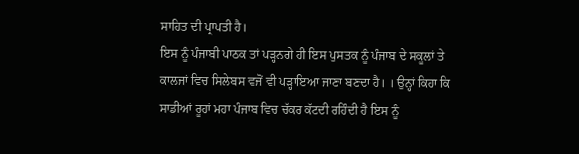ਸਾਹਿਤ ਦੀ ਪ੍ਰਾਪਤੀ ਹੈ।
ਇਸ ਨੂੰ ਪੰਜਾਬੀ ਪਾਠਕ ਤਾਂ ਪੜ੍ਹਨਗੇ ਹੀ ਇਸ ਪੁਸਤਕ ਨੂੰ ਪੰਜਾਬ ਦੇ ਸਕੂਲਾਂ ਤੇ ਕਾਲਜਾਂ ਵਿਚ ਸਿਲੇਬਸ ਵਜੋਂ ਵੀ ਪੜ੍ਹਾਇਆ ਜਾਣਾ ਬਣਦਾ ਹੈ। । ਉਨ੍ਹਾਂ ਕਿਹਾ ਕਿ ਸਾਡੀਆਂ ਰੂਹਾਂ ਮਹਾ ਪੰਜਾਬ ਵਿਚ ਚੱਕਰ ਕੱਟਦੀ ਰਹਿੰਦੀ ਹੈ ਇਸ ਨੂੰ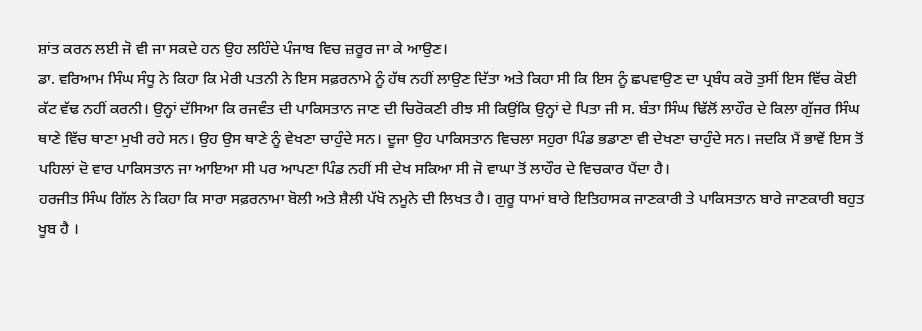ਸ਼ਾਂਤ ਕਰਨ ਲਈ ਜੋ ਵੀ ਜਾ ਸਕਦੇ ਹਨ ਉਹ ਲਹਿੰਦੇ ਪੰਜਾਬ ਵਿਚ ਜ਼ਰੂਰ ਜਾ ਕੇ ਆਉਣ।
ਡਾ. ਵਰਿਆਮ ਸਿੰਘ ਸੰਧੂ ਨੇ ਕਿਹਾ ਕਿ ਮੇਰੀ ਪਤਨੀ ਨੇ ਇਸ ਸਫ਼ਰਨਾਮੇ ਨੂੰ ਹੱਥ ਨਹੀਂ ਲਾਉਣ ਦਿੱਤਾ ਅਤੇ ਕਿਹਾ ਸੀ ਕਿ ਇਸ ਨੂੰ ਛਪਵਾਉਣ ਦਾ ਪ੍ਰਬੰਧ ਕਰੋ ਤੁਸੀਂ ਇਸ ਵਿੱਚ ਕੋਈ ਕੱਟ ਵੱਢ ਨਹੀਂ ਕਰਨੀ। ਉਨ੍ਹਾਂ ਦੱਸਿਆ ਕਿ ਰਜਵੰਤ ਦੀ ਪਾਕਿਸਤਾਨ ਜਾਣ ਦੀ ਚਿਰੋਕਣੀ ਰੀਝ ਸੀ ਕਿਉਂਕਿ ਉਨ੍ਹਾਂ ਦੇ ਪਿਤਾ ਜੀ ਸ. ਬੰਤਾ ਸਿੰਘ ਢਿੱਲੋਂ ਲਾਹੌਰ ਦੇ ਕਿਲਾ ਗੁੱਜਰ ਸਿੰਘ ਥਾਣੇ ਵਿੱਚ ਥਾਣਾ ਮੁਖੀ ਰਹੇ ਸਨ। ਉਹ ਉਸ ਥਾਣੇ ਨੂੰ ਵੇਖਣਾ ਚਾਹੁੰਦੇ ਸਨ। ਦੂਜਾ ਉਹ ਪਾਕਿਸਤਾਨ ਵਿਚਲਾ ਸਹੁਰਾ ਪਿੰਡ ਭਡਾਣਾ ਵੀ ਦੇਖਣਾ ਚਾਹੁੰਦੇ ਸਨ। ਜਦਕਿ ਮੈਂ ਭਾਵੇਂ ਇਸ ਤੋਂ ਪਹਿਲਾਂ ਦੋ ਵਾਰ ਪਾਕਿਸਤਾਨ ਜਾ ਆਇਆ ਸੀ ਪਰ ਆਪਣਾ ਪਿੰਡ ਨਹੀਂ ਸੀ ਦੇਖ ਸਕਿਆ ਸੀ ਜੋ ਵਾਘਾ ਤੋਂ ਲਾਹੌਰ ਦੇ ਵਿਚਕਾਰ ਪੈਂਦਾ ਹੈ।
ਹਰਜੀਤ ਸਿੰਘ ਗਿੱਲ ਨੇ ਕਿਹਾ ਕਿ ਸਾਰਾ ਸਫ਼ਰਨਾਮਾ ਬੋਲੀ ਅਤੇ ਸ਼ੈਲੀ ਪੱਖੋ ਨਮੂਨੇ ਦੀ ਲਿਖਤ ਹੈ। ਗੁਰੂ ਧਾਮਾਂ ਬਾਰੇ ਇਤਿਹਾਸਕ ਜਾਣਕਾਰੀ ਤੇ ਪਾਕਿਸਤਾਨ ਬਾਰੇ ਜਾਣਕਾਰੀ ਬਹੁਤ ਖੂਬ ਹੈ ।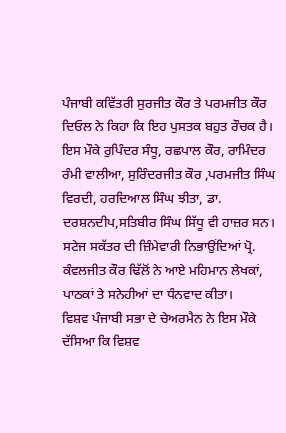ਪੰਜਾਬੀ ਕਵਿੱਤਰੀ ਸੁਰਜੀਤ ਕੌਰ ਤੇ ਪਰਮਜੀਤ ਕੌਰ ਦਿਓਲ ਨੇ ਕਿਹਾ ਕਿ ਇਹ ਪੁਸਤਕ ਬਹੁਤ ਰੌਚਕ ਹੈ। ਇਸ ਮੌਕੇ ਰੁਪਿੰਦਰ ਸੰਧੂ, ਰਛਪਾਲ ਕੌਰ, ਰਾਮਿੰਦਰ ਰੰਮੀ ਵਾਲੀਆ, ਸੁਰਿੰਦਰਜੀਤ ਕੌਰ ,ਪਰਮਜੀਤ ਸਿੰਘ ਵਿਰਦੀ, ਹਰਦਿਆਲ ਸਿੰਘ ਝੀਤਾ, ਡਾ. ਦਰਸ਼ਨਦੀਪ,ਸਤਿਬੀਰ ਸਿੰਘ ਸਿੱਧੂ ਵੀ ਹਾਜ਼ਰ ਸਨ।
ਸਟੇਜ ਸਕੱਤਰ ਦੀ ਜ਼ਿੰਮੇਵਾਰੀ ਨਿਭਾਉਂਦਿਆਂ ਪ੍ਰੋ. ਕੰਵਲਜੀਤ ਕੌਰ ਢਿੱਲੋਂ ਨੇ ਆਏ ਮਹਿਮਾਨ ਲੇਖਕਾਂ, ਪਾਠਕਾਂ ਤੇ ਸਨੇਹੀਆਂ ਦਾ ਧੰਨਵਾਦ ਕੀਤਾ।
ਵਿਸ਼ਵ ਪੰਜਾਬੀ ਸਭਾ ਦੇ ਚੇਅਰਮੈਨ ਨੇ ਇਸ ਮੌਕੇ ਦੱਸਿਆ ਕਿ ਵਿਸ਼ਵ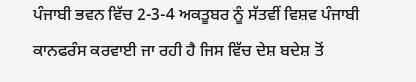ਪੰਜਾਬੀ ਭਵਨ ਵਿੱਚ 2-3-4 ਅਕਤੂਬਰ ਨੂੰ ਸੱਤਵੀਂ ਵਿਸ਼ਵ ਪੰਜਾਬੀ ਕਾਨਫਰੰਸ ਕਰਵਾਈ ਜਾ ਰਹੀ ਹੈ ਜਿਸ ਵਿੱਚ ਦੇਸ਼ ਬਦੇਸ਼ ਤੋਂ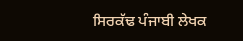ਸਿਰਕੱਢ ਪੰਜਾਬੀ ਲੇਖਕ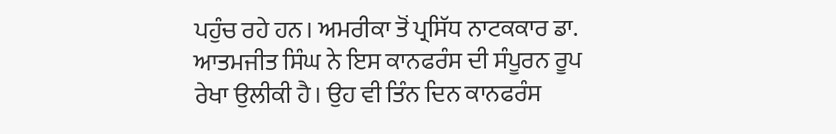ਪਹੁੰਚ ਰਹੇ ਹਨ। ਅਮਰੀਕਾ ਤੋਂ ਪ੍ਰਸਿੱਧ ਨਾਟਕਕਾਰ ਡਾ. ਆਤਮਜੀਤ ਸਿੰਘ ਨੇ ਇਸ ਕਾਨਫਰੰਸ ਦੀ ਸੰਪੂਰਨ ਰੂਪ ਰੇਖਾ ਉਲੀਕੀ ਹੈ। ਉਹ ਵੀ ਤਿੰਨ ਦਿਨ ਕਾਨਫਰੰਸ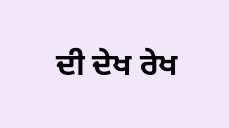ਦੀ ਦੇਖ ਰੇਖ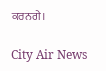ਕਰਨਗੇ।

City Air News